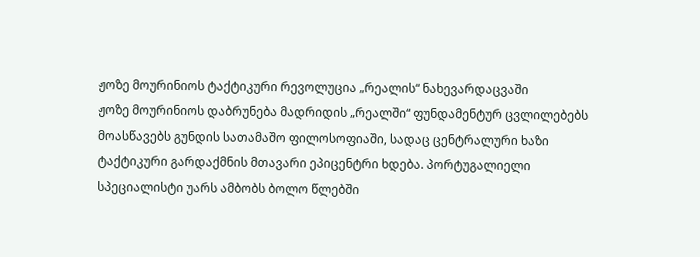ჟოზე მოურინიოს ტაქტიკური რევოლუცია „რეალის“ ნახევარდაცვაში
ჟოზე მოურინიოს დაბრუნება მადრიდის „რეალში“ ფუნდამენტურ ცვლილებებს მოასწავებს გუნდის სათამაშო ფილოსოფიაში, სადაც ცენტრალური ხაზი ტაქტიკური გარდაქმნის მთავარი ეპიცენტრი ხდება. პორტუგალიელი სპეციალისტი უარს ამბობს ბოლო წლებში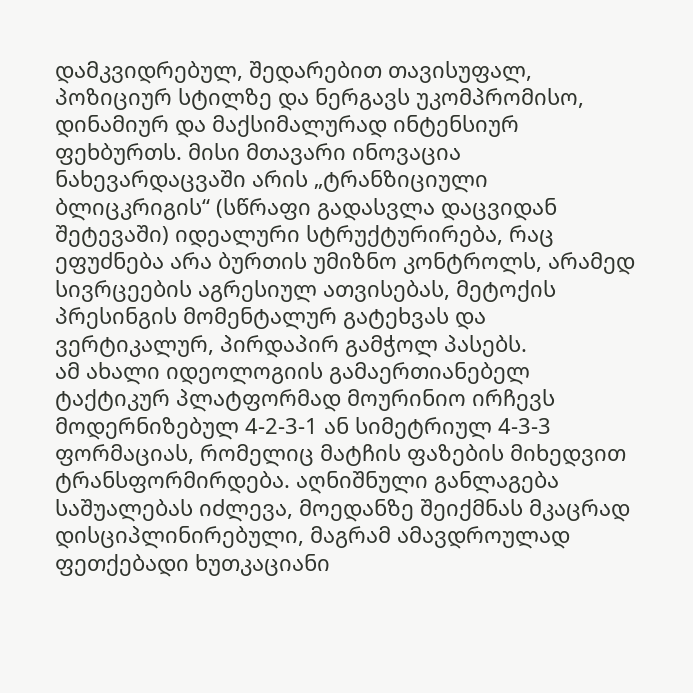დამკვიდრებულ, შედარებით თავისუფალ, პოზიციურ სტილზე და ნერგავს უკომპრომისო, დინამიურ და მაქსიმალურად ინტენსიურ ფეხბურთს. მისი მთავარი ინოვაცია ნახევარდაცვაში არის „ტრანზიციული ბლიცკრიგის“ (სწრაფი გადასვლა დაცვიდან შეტევაში) იდეალური სტრუქტურირება, რაც ეფუძნება არა ბურთის უმიზნო კონტროლს, არამედ სივრცეების აგრესიულ ათვისებას, მეტოქის პრესინგის მომენტალურ გატეხვას და ვერტიკალურ, პირდაპირ გამჭოლ პასებს.
ამ ახალი იდეოლოგიის გამაერთიანებელ ტაქტიკურ პლატფორმად მოურინიო ირჩევს მოდერნიზებულ 4-2-3-1 ან სიმეტრიულ 4-3-3 ფორმაციას, რომელიც მატჩის ფაზების მიხედვით ტრანსფორმირდება. აღნიშნული განლაგება საშუალებას იძლევა, მოედანზე შეიქმნას მკაცრად დისციპლინირებული, მაგრამ ამავდროულად ფეთქებადი ხუთკაციანი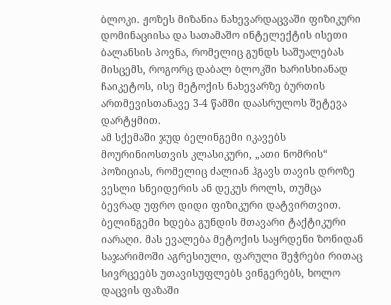ბლოკი. ჟოზეს მიზანია ნახევარდაცვაში ფიზიკური დომინაციისა და სათამაშო ინტელექტის ისეთი ბალანსის პოვნა, რომელიც გუნდს საშუალებას მისცემს, როგორც დაბალ ბლოკში ხარისხიანად ჩაიკეტოს, ისე მეტოქის ნახევარზე ბურთის ართმევისთანავე 3-4 წამში დაასრულოს შეტევა დარტყმით.
ამ სქემაში ჯუდ ბელინგემი იკავებს მოურინიოსთვის კლასიკური, „ათი ნომრის“ პოზიციას, რომელიც ძალიან ჰგავს თავის დროზე ვესლი სნეიდერის ან დეკუს როლს, თუმცა ბევრად უფრო დიდი ფიზიკური დატვირთვით. ბელინგემი ხდება გუნდის მთავარი ტაქტიკური იარაღი. მას ევალება მეტოქის საყრდენი ზონიდან საჯარიმოში აგრესიული, ფარული შეჭრები რითაც სივრცეებს უთავისუფლებს ვინგერებს, ხოლო დაცვის ფაზაში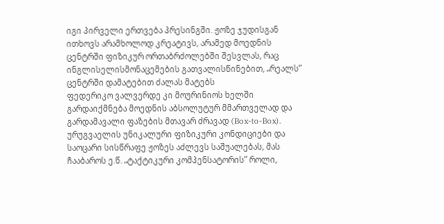იგი პირველი ერთვება პრესინგში. ჟოზე ჯუდისგან ითხოვს არამხოლოდ კრეატივს, არამედ მოედნის ცენტრში ფიზიკურ ორთაბრძოლებში შესვლას, რაც ინგლისელისმონაცემების გათვალისწინებით, „რეალს“ ცენტრში დამატებით ძალას მატებს
ფედერიკო ვალვერდე კი მოურინიოს ხელში გარდაიქმნება მოედნის აბსოლუტურ მმართველად და გარდამავალი ფაზების მთავარ ძრავად (Box-to-Box). ურუგვაელის უნიკალური ფიზიკური კონდიციები და საოცარი სისწრაფე ჟოზეს აძლევს საშუალებას, მას ჩააბაროს ე.წ. „ტაქტიკური კომპენსატორის“ როლი,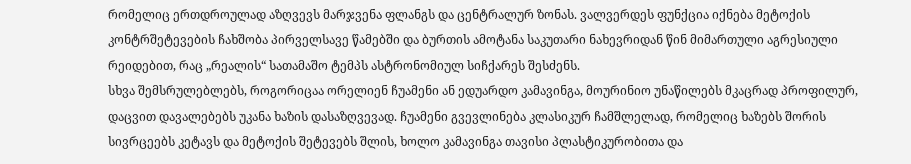რომელიც ერთდროულად აზღვევს მარჯვენა ფლანგს და ცენტრალურ ზონას. ვალვერდეს ფუნქცია იქნება მეტოქის კონტრშეტევების ჩახშობა პირველსავე წამებში და ბურთის ამოტანა საკუთარი ნახევრიდან წინ მიმართული აგრესიული რეიდებით, რაც „რეალის“ სათამაშო ტემპს ასტრონომიულ სიჩქარეს შესძენს.
სხვა შემსრულებლებს, როგორიცაა ორელიენ ჩუამენი ან ედუარდო კამავინგა, მოურინიო უნაწილებს მკაცრად პროფილურ, დაცვით დავალებებს უკანა ხაზის დასაზღვევად. ჩუამენი გვევლინება კლასიკურ ჩამშლელად, რომელიც ხაზებს შორის სივრცეებს კეტავს და მეტოქის შეტევებს შლის, ხოლო კამავინგა თავისი პლასტიკურობითა და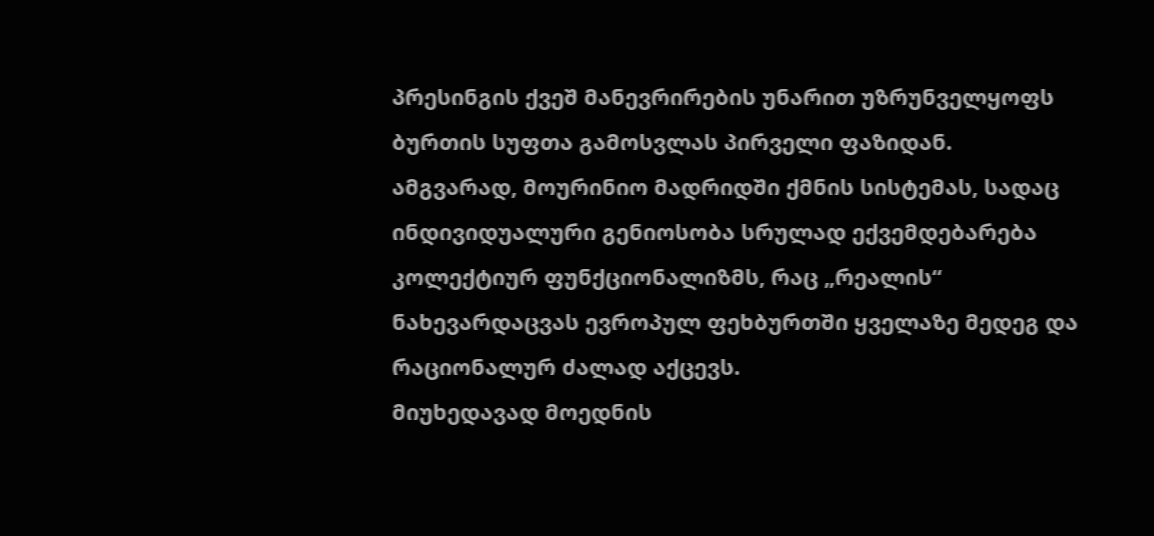პრესინგის ქვეშ მანევრირების უნარით უზრუნველყოფს ბურთის სუფთა გამოსვლას პირველი ფაზიდან. ამგვარად, მოურინიო მადრიდში ქმნის სისტემას, სადაც ინდივიდუალური გენიოსობა სრულად ექვემდებარება კოლექტიურ ფუნქციონალიზმს, რაც „რეალის“ ნახევარდაცვას ევროპულ ფეხბურთში ყველაზე მედეგ და რაციონალურ ძალად აქცევს.
მიუხედავად მოედნის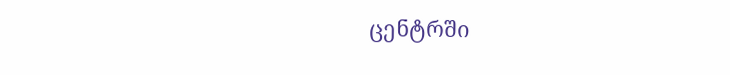ცენტრში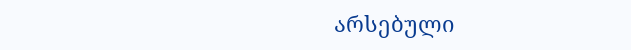არსებული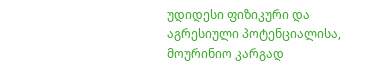უდიდესი ფიზიკური და აგრესიული პოტენციალისა, მოურინიო კარგად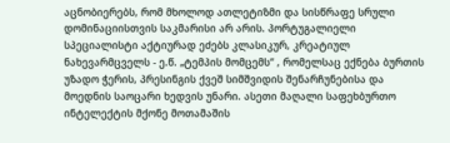აცნობიერებს, რომ მხოლოდ ათლეტიზმი და სისწრაფე სრული დომინაციისთვის საკმარისი არ არის. პორტუგალიელი სპეციალისტი აქტიურად ეძებს კლასიკურ, კრეატიულ ნახევარმცველს - ე.წ. „ტემპის მომცემს“ , რომელსაც ექნება ბურთის უზადო ჭერის, პრესინგის ქვეშ სიმშვიდის შენარჩუნებისა და მოედნის საოცარი ხედვის უნარი. ასეთი მაღალი საფეხბურთო ინტელექტის მქონე მოთამაშის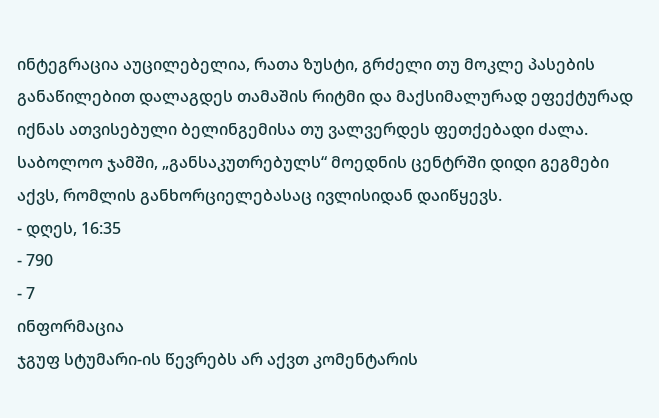ინტეგრაცია აუცილებელია, რათა ზუსტი, გრძელი თუ მოკლე პასების განაწილებით დალაგდეს თამაშის რიტმი და მაქსიმალურად ეფექტურად იქნას ათვისებული ბელინგემისა თუ ვალვერდეს ფეთქებადი ძალა.
საბოლოო ჯამში, „განსაკუთრებულს“ მოედნის ცენტრში დიდი გეგმები აქვს, რომლის განხორციელებასაც ივლისიდან დაიწყევს.
- დღეს, 16:35
- 790
- 7
ინფორმაცია
ჯგუფ სტუმარი-ის წევრებს არ აქვთ კომენტარის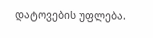დატოვების უფლება.